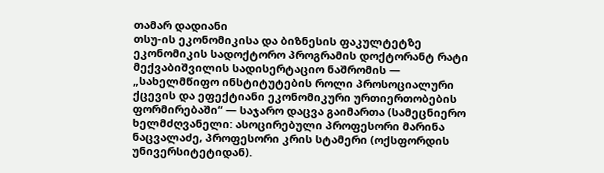თამარ დადიანი
თსუ-ის ეკონომიკისა და ბიზნესის ფაკულტეტზე ეკონომიკის სადოქტორო პროგრამის დოქტორანტ რატი მექვაბიშვილის სადისერტაციო ნაშრომის — „სახელმწიფო ინსტიტუტების როლი პროსოციალური ქცევის და ეფექტიანი ეკონომიკური ურთიერთობების ფორმირებაში“ — საჯარო დაცვა გაიმართა (სამეცნიერო ხელმძღვანელი: ასოცირებული პროფესორი მარინა ნაცვალაძე, პროფესორი კრის სტამერი (ოქსფორდის უნივერსიტეტიდან).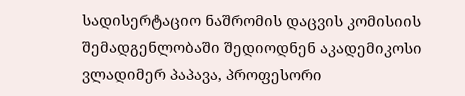სადისერტაციო ნაშრომის დაცვის კომისიის შემადგენლობაში შედიოდნენ აკადემიკოსი ვლადიმერ პაპავა, პროფესორი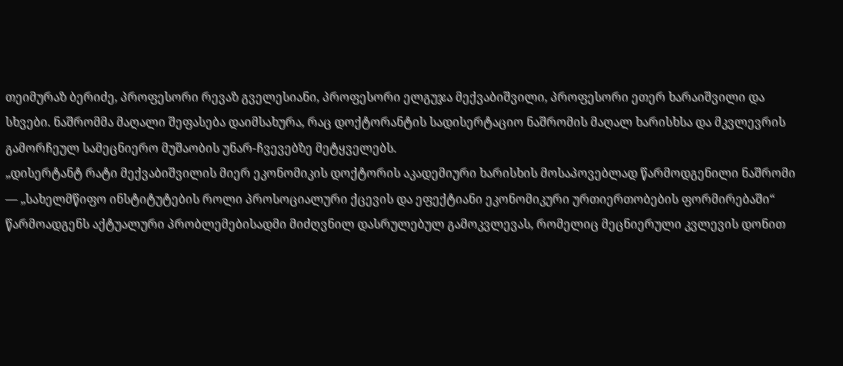თეიმურაზ ბერიძე, პროფესორი რევაზ გველესიანი, პროფესორი ელგუჯა მექვაბიშვილი, პროფესორი ეთერ ხარაიშვილი და სხვები. ნაშრომმა მაღალი შეფასება დაიმსახურა, რაც დოქტორანტის სადისერტაციო ნაშრომის მაღალ ხარისხსა და მკვლევრის გამორჩეულ სამეცნიერო მუშაობის უნარ-ჩვევებზე მეტყველებს.
„დისერტანტ რატი მექვაბიშვილის მიერ ეკონომიკის დოქტორის აკადემიური ხარისხის მოსაპოვებლად წარმოდგენილი ნაშრომი — „სახელმწიფო ინსტიტუტების როლი პროსოციალური ქცევის და ეფექტიანი ეკონომიკური ურთიერთობების ფორმირებაში“ წარმოადგენს აქტუალური პრობლემებისადმი მიძღვნილ დასრულებულ გამოკვლევას, რომელიც მეცნიერული კვლევის დონით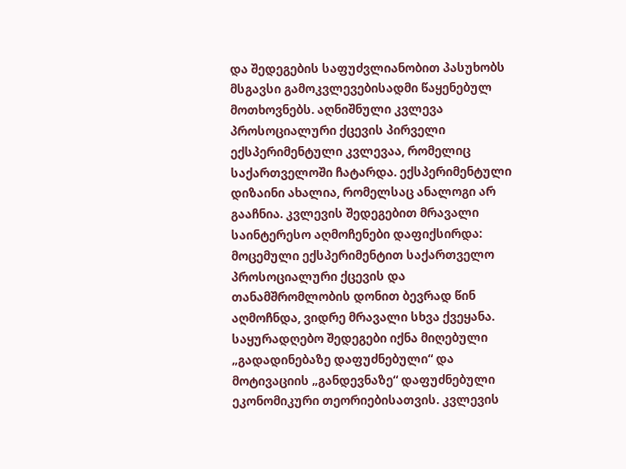და შედეგების საფუძვლიანობით პასუხობს მსგავსი გამოკვლევებისადმი წაყენებულ მოთხოვნებს. აღნიშნული კვლევა პროსოციალური ქცევის პირველი ექსპერიმენტული კვლევაა, რომელიც საქართველოში ჩატარდა. ექსპერიმენტული დიზაინი ახალია, რომელსაც ანალოგი არ გააჩნია. კვლევის შედეგებით მრავალი საინტერესო აღმოჩენები დაფიქსირდა: მოცემული ექსპერიმენტით საქართველო პროსოციალური ქცევის და თანამშრომლობის დონით ბევრად წინ აღმოჩნდა, ვიდრე მრავალი სხვა ქვეყანა. საყურადღებო შედეგები იქნა მიღებული „გადადინებაზე დაფუძნებული“ და მოტივაციის „განდევნაზე“ დაფუძნებული ეკონომიკური თეორიებისათვის. კვლევის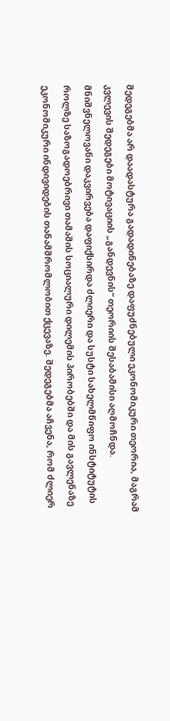შედეგებმა არ დაადასტურა გადადინებაზე დაფუძნებული ეკონომიკური თეორია, მაგრამ კვლევის შედეგები მოტივაციის „განდევნის“ თეორიის შესაბამისი აღმოჩნდა. მნიშვნელოვანი დაკვირვება დაფიქსირდა ძლიერი და სუსტი სახელმწიფო ინსტიტუტის როლზე საზოგადოებრივი თამაშის სოციალური დილემის პირობებში და მის გავლენაზე ეკონომიკური ინდივიდების თანამშრომლობით ქცევაზე. შედეგებმა აჩვენა, რომ ძლიერ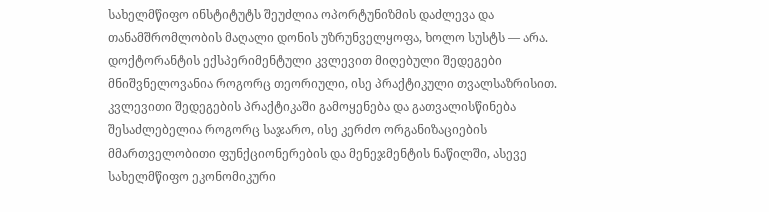სახელმწიფო ინსტიტუტს შეუძლია ოპორტუნიზმის დაძლევა და თანამშრომლობის მაღალი დონის უზრუნველყოფა, ხოლო სუსტს — არა.
დოქტორანტის ექსპერიმენტული კვლევით მიღებული შედეგები მნიშვნელოვანია როგორც თეორიული, ისე პრაქტიკული თვალსაზრისით. კვლევითი შედეგების პრაქტიკაში გამოყენება და გათვალისწინება შესაძლებელია როგორც საჯარო, ისე კერძო ორგანიზაციების მმართველობითი ფუნქციონერების და მენეჯმენტის ნაწილში, ასევე სახელმწიფო ეკონომიკური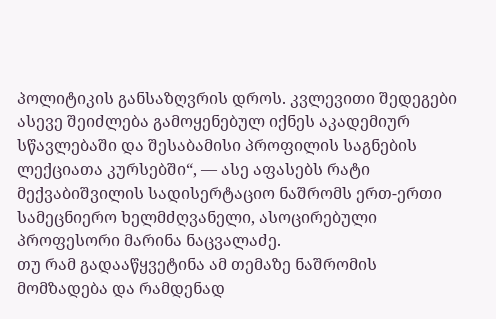პოლიტიკის განსაზღვრის დროს. კვლევითი შედეგები ასევე შეიძლება გამოყენებულ იქნეს აკადემიურ სწავლებაში და შესაბამისი პროფილის საგნების ლექციათა კურსებში“, — ასე აფასებს რატი მექვაბიშვილის სადისერტაციო ნაშრომს ერთ-ერთი სამეცნიერო ხელმძღვანელი, ასოცირებული პროფესორი მარინა ნაცვალაძე.
თუ რამ გადააწყვეტინა ამ თემაზე ნაშრომის მომზადება და რამდენად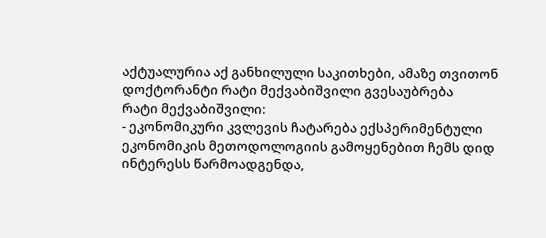აქტუალურია აქ განხილული საკითხები, ამაზე თვითონ დოქტორანტი რატი მექვაბიშვილი გვესაუბრება
რატი მექვაბიშვილი:
- ეკონომიკური კვლევის ჩატარება ექსპერიმენტული ეკონომიკის მეთოდოლოგიის გამოყენებით ჩემს დიდ ინტერესს წარმოადგენდა,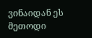ვინაიდან ეს მეთოდი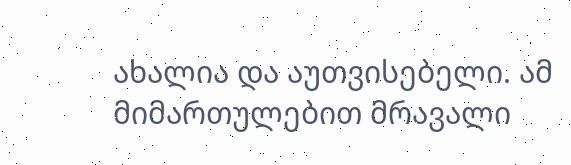ახალია და აუთვისებელი. ამ მიმართულებით მრავალი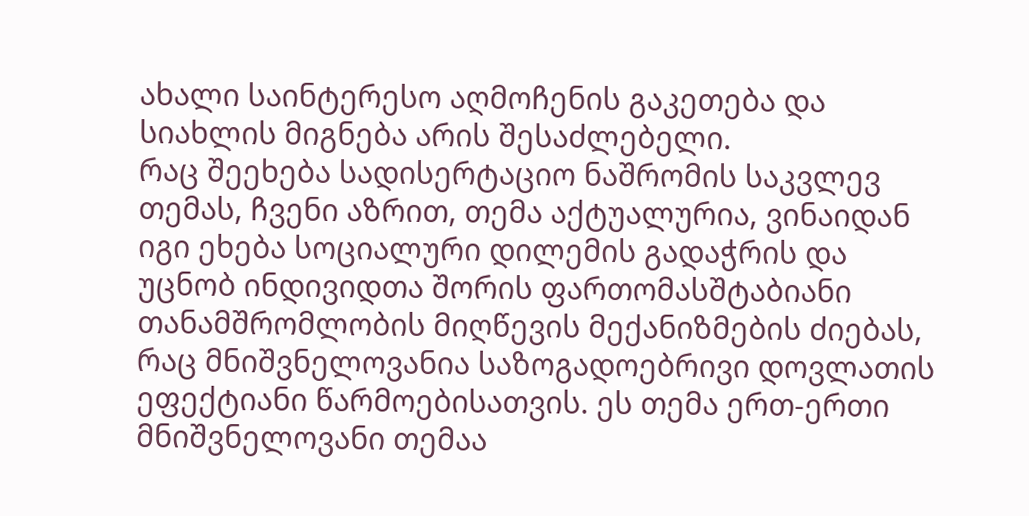ახალი საინტერესო აღმოჩენის გაკეთება და სიახლის მიგნება არის შესაძლებელი.
რაც შეეხება სადისერტაციო ნაშრომის საკვლევ თემას, ჩვენი აზრით, თემა აქტუალურია, ვინაიდან იგი ეხება სოციალური დილემის გადაჭრის და უცნობ ინდივიდთა შორის ფართომასშტაბიანი თანამშრომლობის მიღწევის მექანიზმების ძიებას, რაც მნიშვნელოვანია საზოგადოებრივი დოვლათის ეფექტიანი წარმოებისათვის. ეს თემა ერთ-ერთი მნიშვნელოვანი თემაა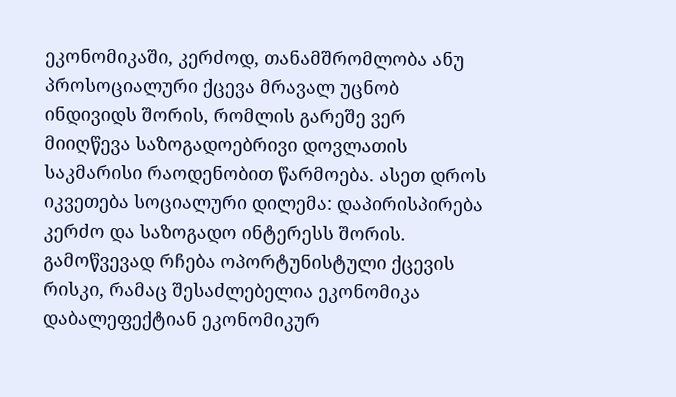ეკონომიკაში, კერძოდ, თანამშრომლობა ანუ პროსოციალური ქცევა მრავალ უცნობ ინდივიდს შორის, რომლის გარეშე ვერ მიიღწევა საზოგადოებრივი დოვლათის საკმარისი რაოდენობით წარმოება. ასეთ დროს იკვეთება სოციალური დილემა: დაპირისპირება კერძო და საზოგადო ინტერესს შორის. გამოწვევად რჩება ოპორტუნისტული ქცევის რისკი, რამაც შესაძლებელია ეკონომიკა დაბალეფექტიან ეკონომიკურ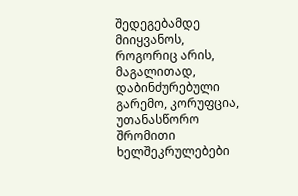შედეგებამდე მიიყვანოს, როგორიც არის, მაგალითად, დაბინძურებული გარემო, კორუფცია, უთანასწორო შრომითი ხელშეკრულებები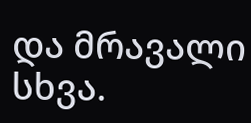და მრავალი სხვა.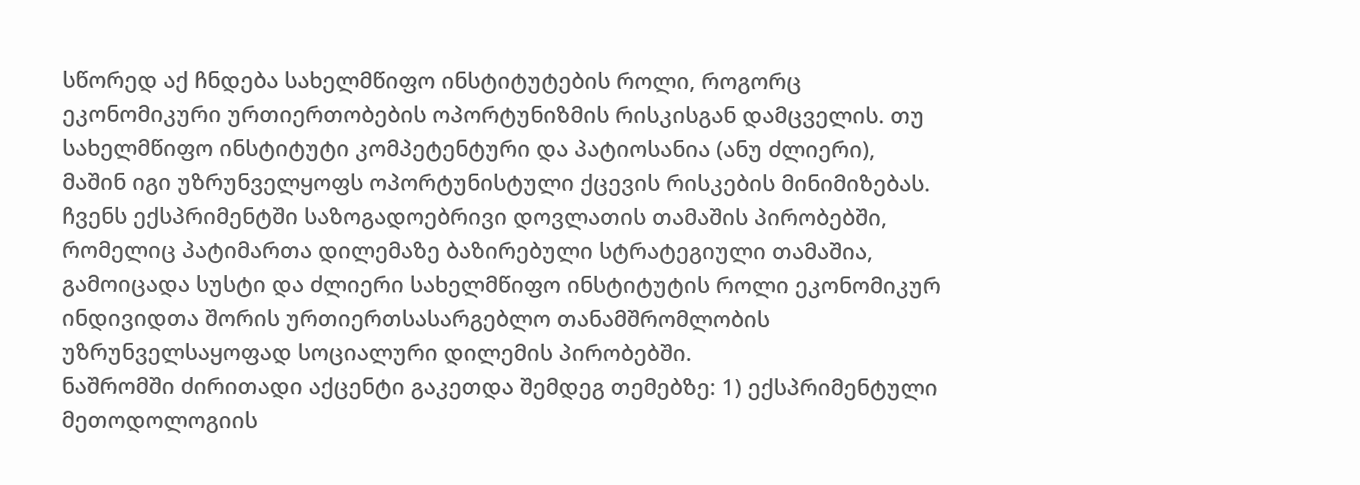სწორედ აქ ჩნდება სახელმწიფო ინსტიტუტების როლი, როგორც ეკონომიკური ურთიერთობების ოპორტუნიზმის რისკისგან დამცველის. თუ სახელმწიფო ინსტიტუტი კომპეტენტური და პატიოსანია (ანუ ძლიერი), მაშინ იგი უზრუნველყოფს ოპორტუნისტული ქცევის რისკების მინიმიზებას. ჩვენს ექსპრიმენტში საზოგადოებრივი დოვლათის თამაშის პირობებში, რომელიც პატიმართა დილემაზე ბაზირებული სტრატეგიული თამაშია, გამოიცადა სუსტი და ძლიერი სახელმწიფო ინსტიტუტის როლი ეკონომიკურ ინდივიდთა შორის ურთიერთსასარგებლო თანამშრომლობის უზრუნველსაყოფად სოციალური დილემის პირობებში.
ნაშრომში ძირითადი აქცენტი გაკეთდა შემდეგ თემებზე: 1) ექსპრიმენტული მეთოდოლოგიის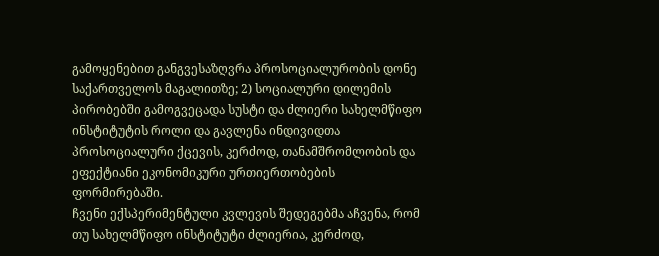გამოყენებით განგვესაზღვრა პროსოციალურობის დონე საქართველოს მაგალითზე; 2) სოციალური დილემის პირობებში გამოგვეცადა სუსტი და ძლიერი სახელმწიფო ინსტიტუტის როლი და გავლენა ინდივიდთა პროსოციალური ქცევის, კერძოდ, თანამშრომლობის და ეფექტიანი ეკონომიკური ურთიერთობების ფორმირებაში.
ჩვენი ექსპერიმენტული კვლევის შედეგებმა აჩვენა, რომ თუ სახელმწიფო ინსტიტუტი ძლიერია, კერძოდ,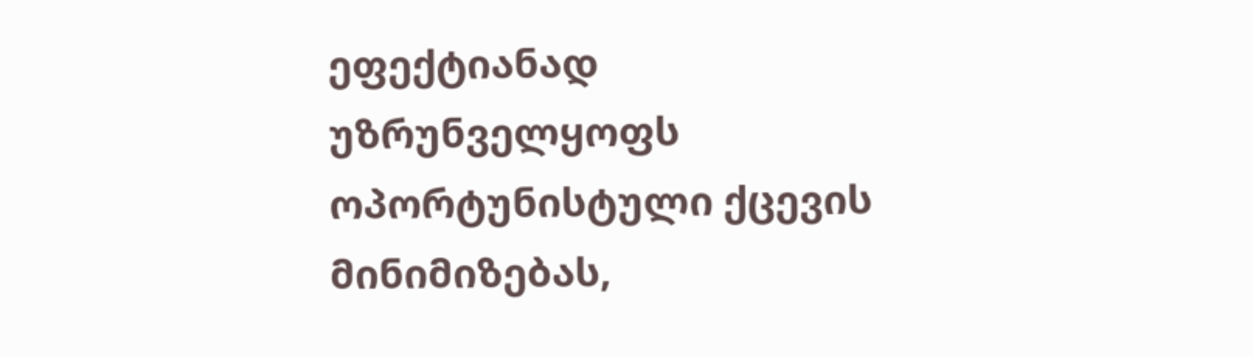ეფექტიანად უზრუნველყოფს ოპორტუნისტული ქცევის მინიმიზებას,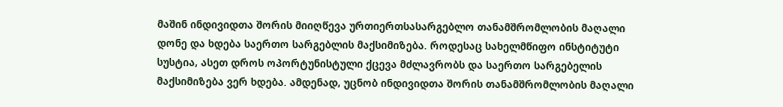მაშინ ინდივიდთა შორის მიიღწევა ურთიერთსასარგებლო თანამშრომლობის მაღალი დონე და ხდება საერთო სარგებლის მაქსიმიზება. როდესაც სახელმწიფო ინსტიტუტი სუსტია, ასეთ დროს ოპორტუნისტული ქცევა მძლავრობს და საერთო სარგებელის მაქსიმიზება ვერ ხდება. ამდენად, უცნობ ინდივიდთა შორის თანამშრომლობის მაღალი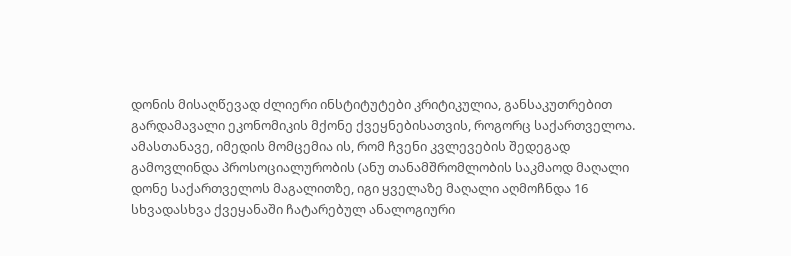დონის მისაღწევად ძლიერი ინსტიტუტები კრიტიკულია, განსაკუთრებით გარდამავალი ეკონომიკის მქონე ქვეყნებისათვის, როგორც საქართველოა.
ამასთანავე, იმედის მომცემია ის, რომ ჩვენი კვლევების შედეგად გამოვლინდა პროსოციალურობის (ანუ თანამშრომლობის საკმაოდ მაღალი დონე საქართველოს მაგალითზე, იგი ყველაზე მაღალი აღმოჩნდა 16 სხვადასხვა ქვეყანაში ჩატარებულ ანალოგიური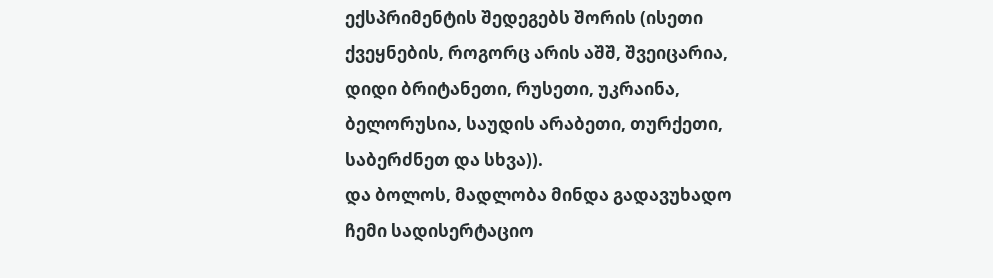ექსპრიმენტის შედეგებს შორის (ისეთი ქვეყნების, როგორც არის აშშ, შვეიცარია, დიდი ბრიტანეთი, რუსეთი, უკრაინა, ბელორუსია, საუდის არაბეთი, თურქეთი, საბერძნეთ და სხვა)).
და ბოლოს, მადლობა მინდა გადავუხადო ჩემი სადისერტაციო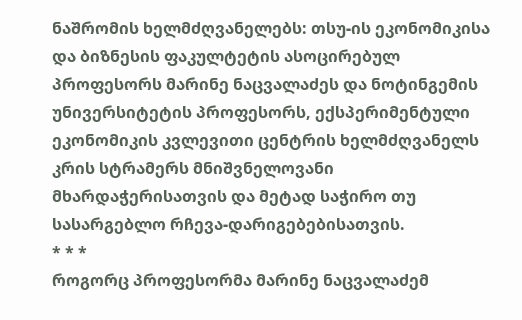ნაშრომის ხელმძღვანელებს: თსუ-ის ეკონომიკისა და ბიზნესის ფაკულტეტის ასოცირებულ პროფესორს მარინე ნაცვალაძეს და ნოტინგემის უნივერსიტეტის პროფესორს, ექსპერიმენტული ეკონომიკის კვლევითი ცენტრის ხელმძღვანელს კრის სტრამერს მნიშვნელოვანი მხარდაჭერისათვის და მეტად საჭირო თუ სასარგებლო რჩევა-დარიგებებისათვის.
* * *
როგორც პროფესორმა მარინე ნაცვალაძემ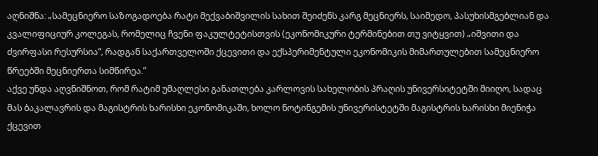აღნიშნა: „სამეცნიერო საზოგადოება რატი მექვაბიშვილის სახით შეიძენს კარგ მეცნიერს, საიმედო, პასუხისმგებლიან და კვალიფიციურ კოლეგას, რომელიც ჩვენი ფაკულტეტისთვის (ეკონომიკური ტერმინებით თუ ვიტყვით) „იშვითი და ძვირფასი რესურსია“, რადგან საქართველოში ქცევითი და ექსპერიმენტული ეკონომიკის მიმართულებით სამეცნიერო წრეებში მეცნიერთა სიმწირეა.“
აქვე უნდა აღვნიშნოთ, რომ რატიმ უმაღლესი განათლება კარლოვის სახელობის პრაღის უნივერსიტეტში მიიღო, სადაც მას ბაკალავრის და მაგისტრის ხარისხი ეკონომიკაში, ხოლო ნოტინგემის უნივერისტეტში მაგისტრის ხარისხი მიენიჭა ქცევით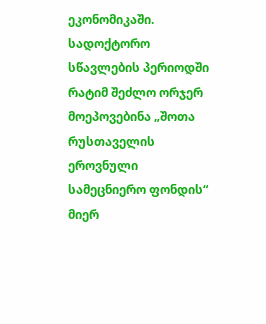ეკონომიკაში.
სადოქტორო სწავლების პერიოდში რატიმ შეძლო ორჯერ მოეპოვებინა „შოთა რუსთაველის ეროვნული სამეცნიერო ფონდის“ მიერ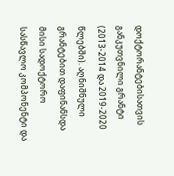დოქტორანტებისათვის განკუთვნილი გრანტი (2013-2014 და 2019-2020 წლებში). აღნიშნული გრანტებით დაფინანსდა მისი სადოქტორო სასწავლო კომპონენტი და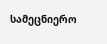სამეცნიერო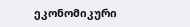ეკონომიკური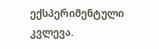ექსპერიმენტული კვლევა.